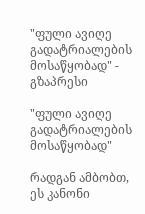"ფული ავიღე გადატრიალების მოსაწყობად" - გზაპრესი

"ფული ავიღე გადატრიალების მოსაწყობად"

რადგან ამბობთ, ეს კანონი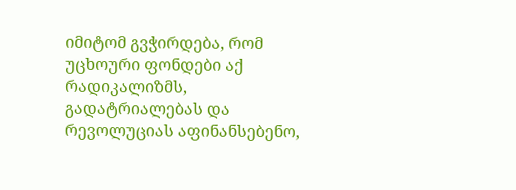იმიტომ გვჭირდება, რომ უცხოური ფონდები აქ რადიკალიზმს, გადატრიალებას და რევოლუციას აფინანსებენო,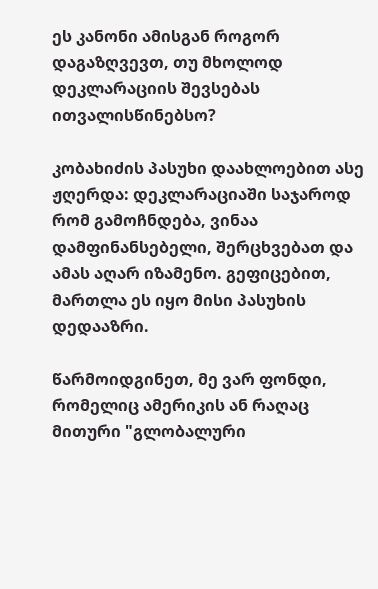ეს კანონი ამისგან როგორ დაგაზღვევთ, თუ მხოლოდ დეკლარაციის შევსებას ითვალისწინებსო?

კობახიძის პასუხი დაახლოებით ასე ჟღერდა: დეკლარაციაში საჯაროდ რომ გამოჩნდება, ვინაა დამფინანსებელი, შერცხვებათ და ამას აღარ იზამენო. გეფიცებით, მართლა ეს იყო მისი პასუხის დედააზრი.

წარმოიდგინეთ, მე ვარ ფონდი, რომელიც ამერიკის ან რაღაც მითური "გლობალური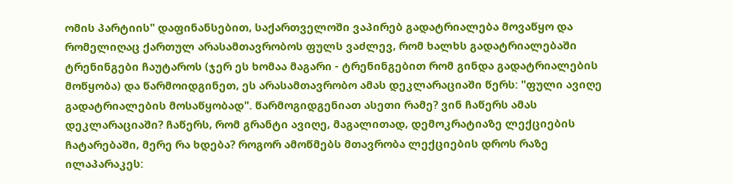ომის პარტიის" დაფინანსებით, საქართველოში ვაპირებ გადატრიალება მოვაწყო და რომელიღაც ქართულ არასამთავრობოს ფულს ვაძლევ, რომ ხალხს გადატრიალებაში ტრენინგები ჩაუტაროს (ჯერ ეს ხომაა მაგარი - ტრენინგებით რომ გინდა გადატრიალების მოწყობა) და წარმოიდგინეთ, ეს არასამთავრობო ამას დეკლარაციაში წერს: "ფული ავიღე გადატრიალების მოსაწყობად". წარმოგიდგენიათ ასეთი რამე? ვინ ჩაწერს ამას დეკლარაციაში? ჩაწერს, რომ გრანტი ავიღე, მაგალითად, დემოკრატიაზე ლექციების ჩატარებაში, მერე რა ხდება? როგორ ამოწმებს მთავრობა ლექციების დროს რაზე ილაპარაკეს: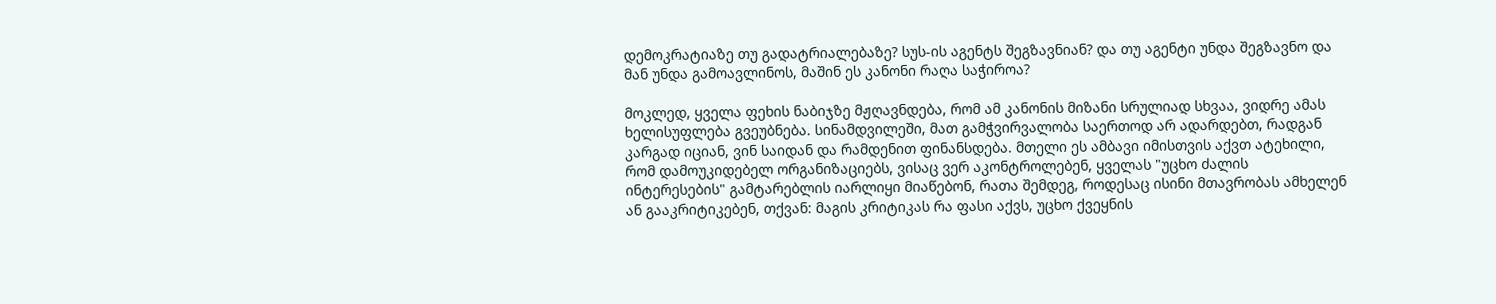დემოკრატიაზე თუ გადატრიალებაზე? სუს-ის აგენტს შეგზავნიან? და თუ აგენტი უნდა შეგზავნო და მან უნდა გამოავლინოს, მაშინ ეს კანონი რაღა საჭიროა?

მოკლედ, ყველა ფეხის ნაბიჯზე მჟღავნდება, რომ ამ კანონის მიზანი სრულიად სხვაა, ვიდრე ამას ხელისუფლება გვეუბნება. სინამდვილეში, მათ გამჭვირვალობა საერთოდ არ ადარდებთ, რადგან კარგად იციან, ვინ საიდან და რამდენით ფინანსდება. მთელი ეს ამბავი იმისთვის აქვთ ატეხილი, რომ დამოუკიდებელ ორგანიზაციებს, ვისაც ვერ აკონტროლებენ, ყველას "უცხო ძალის ინტერესების" გამტარებლის იარლიყი მიაწებონ, რათა შემდეგ, როდესაც ისინი მთავრობას ამხელენ ან გააკრიტიკებენ, თქვან: მაგის კრიტიკას რა ფასი აქვს, უცხო ქვეყნის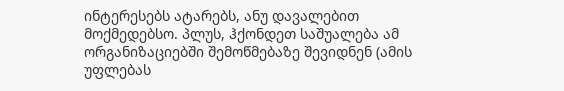ინტერესებს ატარებს, ანუ დავალებით მოქმედებსო. პლუს, ჰქონდეთ საშუალება ამ ორგანიზაციებში შემოწმებაზე შევიდნენ (ამის უფლებას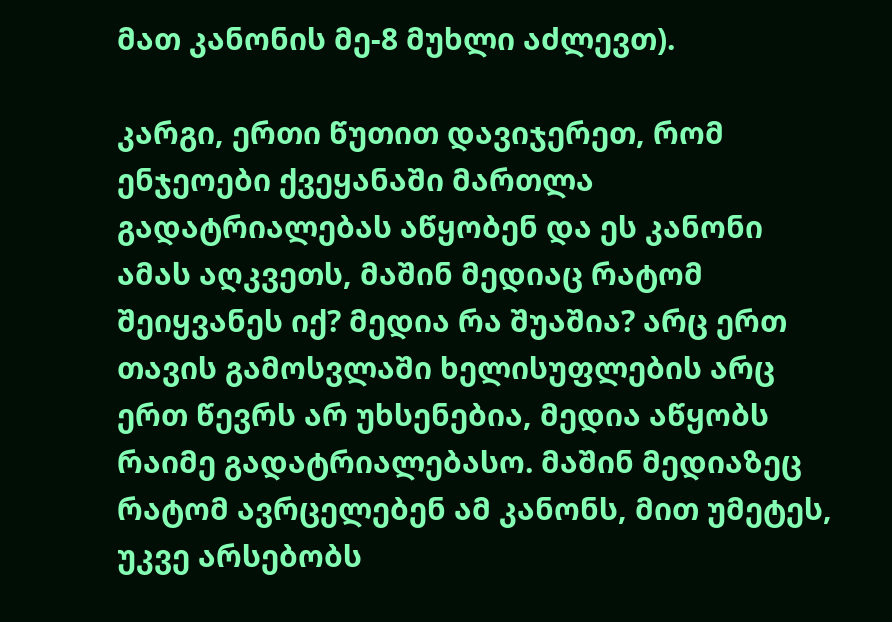მათ კანონის მე-8 მუხლი აძლევთ).

კარგი, ერთი წუთით დავიჯერეთ, რომ ენჯეოები ქვეყანაში მართლა გადატრიალებას აწყობენ და ეს კანონი ამას აღკვეთს, მაშინ მედიაც რატომ შეიყვანეს იქ? მედია რა შუაშია? არც ერთ თავის გამოსვლაში ხელისუფლების არც ერთ წევრს არ უხსენებია, მედია აწყობს რაიმე გადატრიალებასო. მაშინ მედიაზეც რატომ ავრცელებენ ამ კანონს, მით უმეტეს, უკვე არსებობს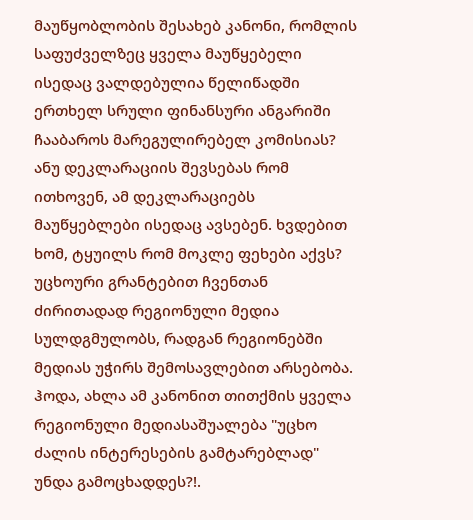მაუწყობლობის შესახებ კანონი, რომლის საფუძველზეც ყველა მაუწყებელი ისედაც ვალდებულია წელიწადში ერთხელ სრული ფინანსური ანგარიში ჩააბაროს მარეგულირებელ კომისიას? ანუ დეკლარაციის შევსებას რომ ითხოვენ, ამ დეკლარაციებს მაუწყებლები ისედაც ავსებენ. ხვდებით ხომ, ტყუილს რომ მოკლე ფეხები აქვს? უცხოური გრანტებით ჩვენთან ძირითადად რეგიონული მედია სულდგმულობს, რადგან რეგიონებში მედიას უჭირს შემოსავლებით არსებობა. ჰოდა, ახლა ამ კანონით თითქმის ყველა რეგიონული მედიასაშუალება "უცხო ძალის ინტერესების გამტარებლად" უნდა გამოცხადდეს?!.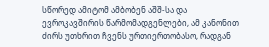სწორედ ამიტომ ამბობენ აშშ-სა და ევროკავშირის წარმომადგენლები, ამ კანონით ძირს უთხრით ჩვენს ურთიერთობასო, რადგან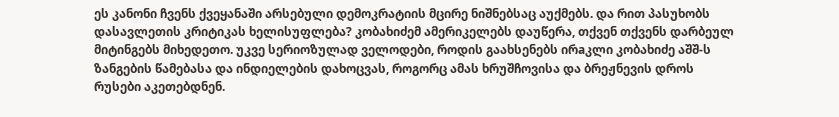ეს კანონი ჩვენს ქვეყანაში არსებული დემოკრატიის მცირე ნიშნებსაც აუქმებს. და რით პასუხობს დასავლეთის კრიტიკას ხელისუფლება? კობახიძემ ამერიკელებს დაუწერა, თქვენ თქვენს დარბეულ მიტინგებს მიხედეთო. უკვე სერიოზულად ველოდები, როდის გაახსენებს ირaკლი კობახიძე აშშ-ს ზანგების წამებასა და ინდიელების დახოცვას, როგორც ამას ხრუშჩოვისა და ბრეჟნევის დროს რუსები აკეთებდნენ.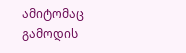ამიტომაც გამოდის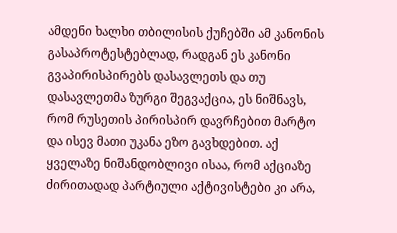ამდენი ხალხი თბილისის ქუჩებში ამ კანონის გასაპროტესტებლად, რადგან ეს კანონი გვაპირისპირებს დასავლეთს და თუ დასავლეთმა ზურგი შეგვაქცია, ეს ნიშნავს, რომ რუსეთის პირისპირ დავრჩებით მარტო და ისევ მათი უკანა ეზო გავხდებით. აქ ყველაზე ნიშანდობლივი ისაა, რომ აქციაზე ძირითადად პარტიული აქტივისტები კი არა,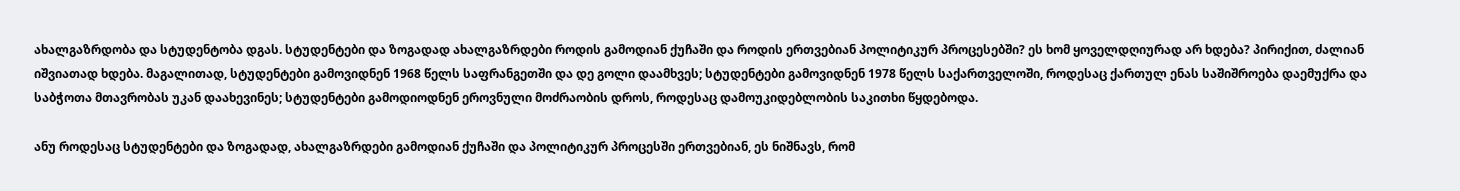ახალგაზრდობა და სტუდენტობა დგას. სტუდენტები და ზოგადად ახალგაზრდები როდის გამოდიან ქუჩაში და როდის ერთვებიან პოლიტიკურ პროცესებში? ეს ხომ ყოველდღიურად არ ხდება? პირიქით, ძალიან იშვიათად ხდება. მაგალითად, სტუდენტები გამოვიდნენ 1968 წელს საფრანგეთში და დე გოლი დაამხვეს; სტუდენტები გამოვიდნენ 1978 წელს საქართველოში, როდესაც ქართულ ენას საშიშროება დაემუქრა და საბჭოთა მთავრობას უკან დაახევინეს; სტუდენტები გამოდიოდნენ ეროვნული მოძრაობის დროს, როდესაც დამოუკიდებლობის საკითხი წყდებოდა.

ანუ როდესაც სტუდენტები და ზოგადად, ახალგაზრდები გამოდიან ქუჩაში და პოლიტიკურ პროცესში ერთვებიან, ეს ნიშნავს, რომ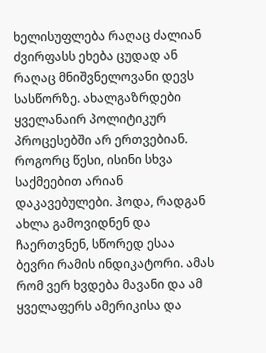ხელისუფლება რაღაც ძალიან ძვირფასს ეხება ცუდად ან რაღაც მნიშვნელოვანი დევს სასწორზე. ახალგაზრდები ყველანაირ პოლიტიკურ პროცესებში არ ერთვებიან. როგორც წესი, ისინი სხვა საქმეებით არიან დაკავებულები. ჰოდა, რადგან ახლა გამოვიდნენ და ჩაერთვნენ, სწორედ ესაა ბევრი რამის ინდიკატორი. ამას რომ ვერ ხვდება მავანი და ამ ყველაფერს ამერიკისა და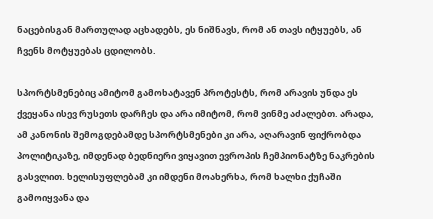ნაცებისგან მართულად აცხადებს, ეს ნიშნავს, რომ ან თავს იტყუებს, ან ჩვენს მოტყუებას ცდილობს.

სპორტსმენებიც ამიტომ გამოხატავენ პროტესტს, რომ არავის უნდა ეს ქვეყანა ისევ რუსეთს დარჩეს და არა იმიტომ, რომ ვინმე აძალებთ. არადა, ამ კანონის შემოგდებამდე სპორტსმენები კი არა, აღარავინ ფიქრობდა პოლიტიკაზე, იმდენად ბედნიერი ვიყავით ევროპის ჩემპიონატზე ნაკრების გასვლით. ხელისუფლებამ კი იმდენი მოახერხა, რომ ხალხი ქუჩაში გამოიყვანა და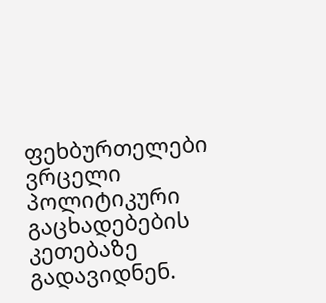ფეხბურთელები ვრცელი პოლიტიკური გაცხადებების კეთებაზე გადავიდნენ.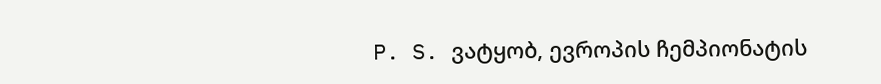P. S. ვატყობ, ევროპის ჩემპიონატის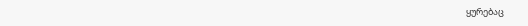ყურებაც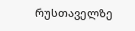რუსთაველზე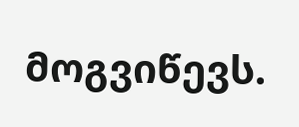მოგვიწევს.